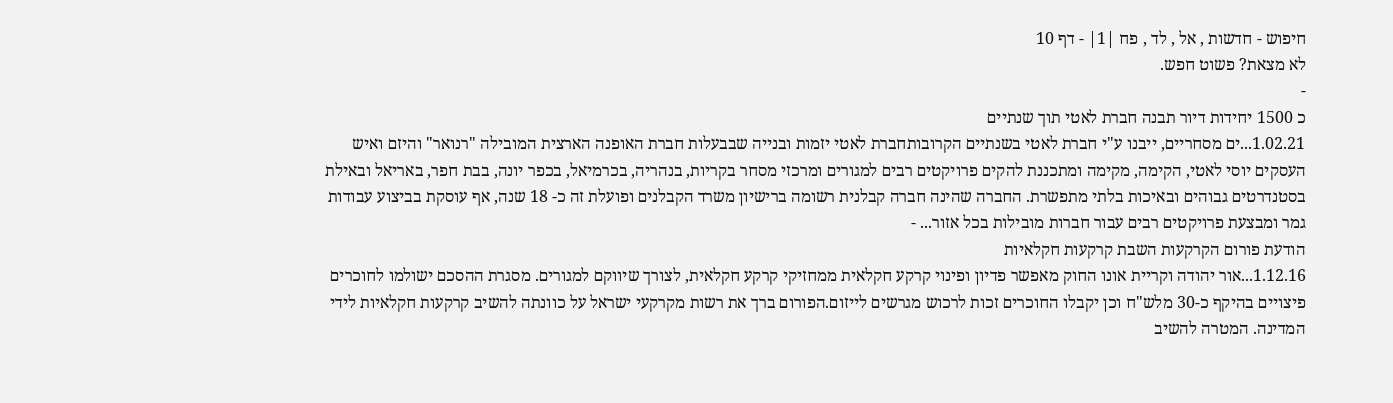חיפוש - חדשות , אל , לד , פח |1| - דף 10
לא מצאת? פשוט חפש.
-
כ 1500 יחידות דיור תבנה חברת לאטי תוך שנתיים
1.02.21...ים מסחריים, ייבנו ע"י חברת לאטי בשנתיים הקרובותחברת לאטי יזמות ובנייה שבבעלות חברת האופנה הארצית המובילה "רנואר" והיזם ואיש העסקים יוסי לאטי, הקימה, מקימה ומתכננת להקים פרויקטים רבים למגורים ומרכזי מסחר בקריות, בנהריה, בכרמיאל, בכפר יונה, בבת חפר, באריאל ובאילת בסטנדרטים גבוהים ובאיכות בלתי מתפשרת. החברה שהינה חברה קבלנית רשומה ברישיון משרד הקבלנים ופועלת זה כ- 18 שנה, אף עוסקת בביצוע עבודות גמר ומבצעת פרויקטים רבים עבור חברות מובילות בכל אזור... -
הודעת פורום הקרקעות השבת קרקעות חקלאיות
1.12.16...אור יהודה וקריית אונו החוק מאפשר פדיון ופינוי קרקע חקלאית ממחזיקי קרקע חקלאית, לצורך שיווקם למגורים. מסגרת ההסכם ישולמו לחוכרים פיצויים בהיקף כ-30 מלש"ח וכן יקבלו החוכרים זכות לרכוש מגרשים לייזום.הפורום ברך את רשות מקרקעי ישראל על כוונתה להשיב קרקעות חקלאיות לידי המדינה. המטרה להשיב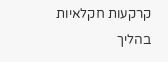קרקעות חקלאיות בהליך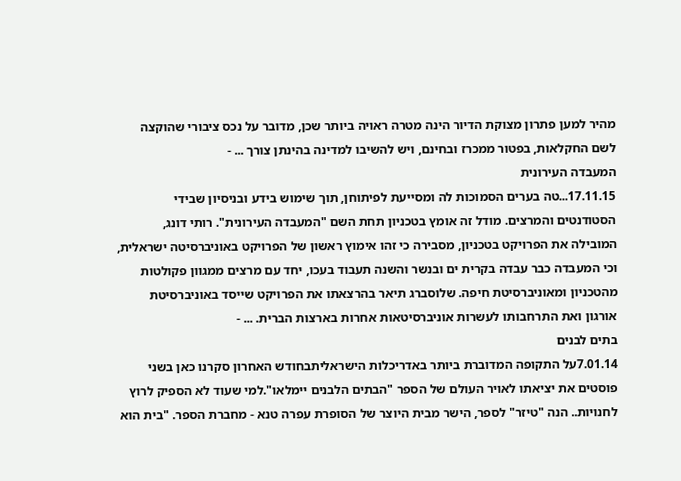מהיר למען פתרון מצוקת הדיור הינה מטרה ראויה ביותר שכן, מדובר על נכס ציבורי שהוקצה לשם החקלאות, בפטור ממכרז ובחינם, ויש להשיבו למדינה בהינתן צורך ... -
המעבדה העירונית
17.11.15...טה בערים הסמוכות לה ומסייעת לפיתוחן, תוך שימוש בידע ובניסיון שבידי הסטודנטים והמרצים. מודל זה אומץ בטכניון תחת השם "המעבדה העירונית". רותי דונג, המובילה את הפרויקט בטכניון, מסבירה כי זהו אימוץ ראשון של הפרויקט באוניברסיטה ישראלית, וכי המעבדה כבר עבדה בקרית ים ובנשר והשנה תעבוד בעכו, יחד עם מרצים ממגוון פקולטות מהטכניון ומאוניברסיטת חיפה. שלוסברג תיאר בהרצאתו את הפרויקט שייסד באוניברסיטת אורגון ואת התרחבותו לעשרות אוניברסיטאות אחרות בארצות הברית. ... -
בתים לבנים
7.01.14על התקופה המדוברת ביותר באדריכלות הישראליתבחודש האחרון סקרנו כאן בשני פוסטים את יציאתו לאויר העולם של הספר "הבתים הלבנים יימלאו".למי שעוד לא הספיק לרוץ לחנויות.. הנה "טיזר" לספר, הישר מבית היוצר של הסופרת עפרה טנא - מחברת הספר. "בית הוא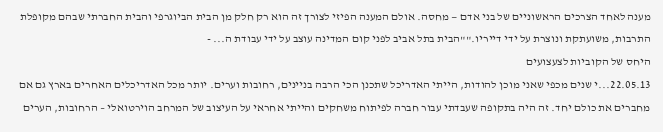מענה לאחד הצרכים הראשוניים של בני אדם — מחסה. אולם המענה הפיזי לצורך זה הוא רק חלק מן הבית הביוגרפי והבית החברתי שבהם מקופלת התרבות, משועתקת ונוצרת על ידי דייריו.""הבית בתל אביב לפני קום המדינה עוצב על ידי עבודת ה... -
היחס של הקוביות לצעצועים
22.05.13...י שנים מכפי שאני מוכן להודות, הייתי האדריכל שתכנן הכי הרבה בניינים, רחובות וערים. יותר מכל האדריכלים האחרים בארץ גם אם מחברים את כולם יחד. זה היה בתקופה שעבדתי עבור חברה לפיתוח משחקים והייתי אחראי על העיצוב של המרחב הוירטואלי – הרחובות, הערים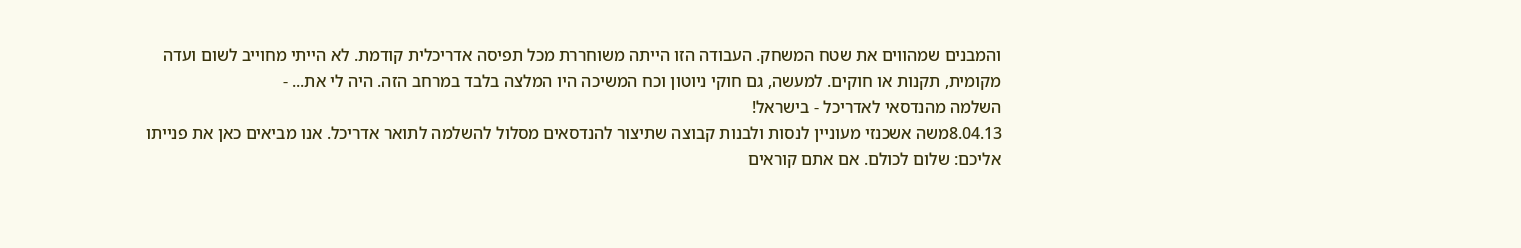והמבנים שמהווים את שטח המשחק. העבודה הזו הייתה משוחררת מכל תפיסה אדריכלית קודמת. לא הייתי מחוייב לשום ועדה מקומית, תקנות או חוקים. למעשה, גם חוקי ניוטון וכח המשיכה היו המלצה בלבד במרחב הזה. היה לי את... -
השלמה מהנדסאי לאדריכל - בישראל!
8.04.13משה אשכנזי מעוניין לנסות ולבנות קבוצה שתיצור להנדסאים מסלול להשלמה לתואר אדריכל. אנו מביאים כאן את פנייתו אליכם: שלום לכולם. אם אתם קוראים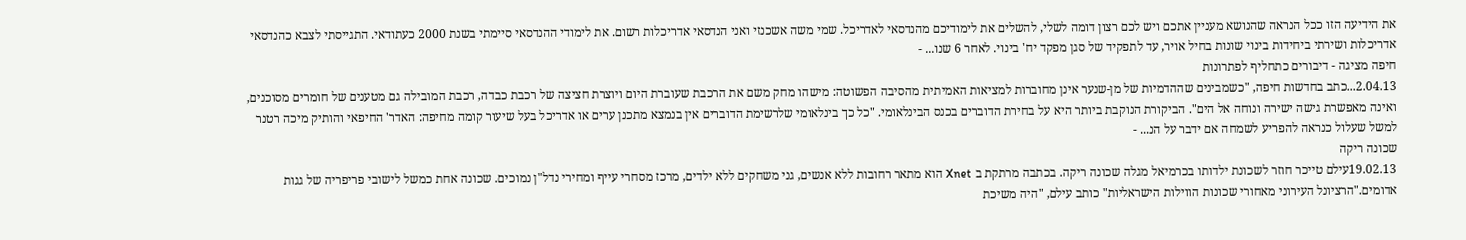את הידיעה הזו ככל הנראה שהנושא מעניין אתכם ויש לכם רצון דומה לשלי, להשלים את לימודיכם מהנדסאי לאדריכל. שמי משה אשכנזי ואני הנדסאי אדריכלות רשום. את לימודי ההנדסאי סיימתי בשנת 2000 כעתודאי. התגייסתי לצבא כהנדסאי אדריכלות ושירתי ביחידות בינוי שונות בחיל אויר, עד לתפקיד של סגן מפקד יח' בינוי. לאחר 6 שנו... -
חיפה מציגה - דיבורים כתחליף לפתרונות
2.04.13...כתב בחדשות חיפה, "כשמבינים שההדמיות של מן-שנער אינן מחוברות למציאות האמיתית מהסיבה הפשוטה: מישהו מחק משם את הרכבת שעוברת היום ויוצרת חציצה של רכבת כבדה, רכבת המובילה גם מטענים של חומרים מסוכנים, ואינה מאפשרת גישה ישירה ונוחה אל הים". הביקורת הנוקבת ביותר היא על בחירת הדוברים בכנס הבינלאומי. "כל כך בינלאומי שלרשימת הדוברים אין בנמצא מתכנן ערים או אדריכל בעל שיעור קומה מחיפה: האדר' החיפאי והותיק מיכה רטנר למשל שעלול כנראה להפריע לשמחה אם ידבר על הנ... -
שכונה ריקה
19.02.13עילם טייכר חוזר לשכונת ילדותו בכרמיאל מגלה שכונה ריקה. בכתבה מרתקת ב Xnet הוא מתאר רחובות ללא אנשים, גני משחקים ללא ילדים, מרכז מסחרי עייף ומחירי נדל"ן נמוכים. שכונה אחת כמשל לישובי פריפריה של גגות אדומים."הרציונל העירוני מאחורי שכונות הווילות הישראליות" כותב עילם, "היה משיכת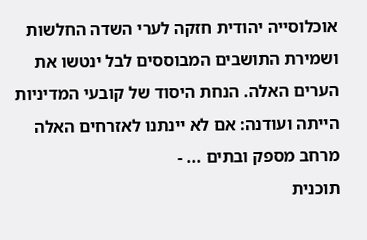אוכלוסייה יהודית חזקה לערי השדה החלשות ושמירת התושבים המבוססים לבל ינטשו את הערים האלה. הנחת היסוד של קובעי המדיניות הייתה ועודנה: אם לא יינתנו לאזרחים האלה מרחב מספק ובתים ... -
תוכנית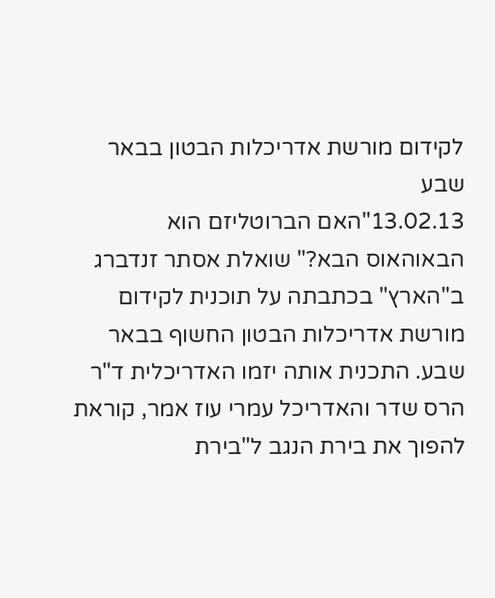לקידום מורשת אדריכלות הבטון בבאר שבע
13.02.13"האם הברוטליזם הוא הבאוהאוס הבא?" שואלת אסתר זנדברג ב"הארץ" בכתבתה על תוכנית לקידום מורשת אדריכלות הבטון החשוף בבאר שבע. התכנית אותה יזמו האדריכלית ד"ר הרס שדר והאדריכל עמרי עוז אמר, קוראת להפוך את בירת הנגב ל"בירת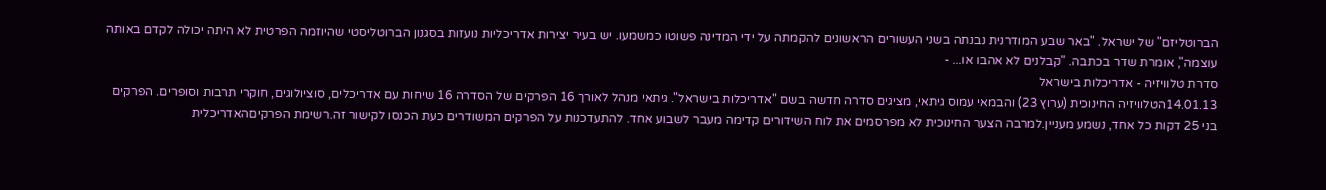הברוטליזם" של ישראל. "באר שבע המודרנית נבנתה בשני העשורים הראשונים להקמתה על ידי המדינה פשוטו כמשמעו. יש בעיר יצירות אדריכליות נועזות בסגנון הברוטליסטי שהיוזמה הפרטית לא היתה יכולה לקדם באותה עוצמה", אומרת שדר בכתבה. "קבלנים לא אהבו או... -
סדרת טלוויזיה - אדריכלות בישראל
14.01.13הטלוויזיה החינוכית (ערוץ 23) והבמאי עמוס גיתאי, מציגים סדרה חדשה בשם "אדריכלות בישראל". גיתאי מנהל לאורך 16 הפרקים של הסדרה 16 שיחות עם אדריכלים, סוציולוגים, חוקרי תרבות וסופרים. הפרקים בני 25 דקות כל אחד, נשמע מעניין.למרבה הצער החינוכית לא מפרסמים את לוח השידורים קדימה מעבר לשבוע אחד. להתעדכנות על הפרקים המשודרים כעת הכנסו לקישור זה.רשימת הפרקיםהאדריכלית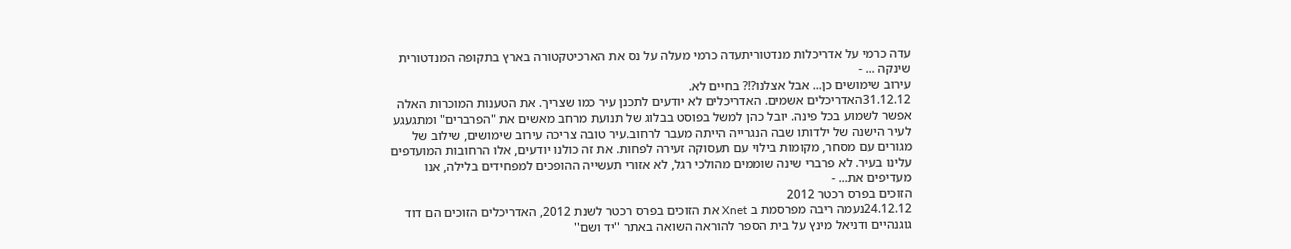עדה כרמי על אדריכלות מנדטוריתעדה כרמי מעלה על נס את הארכיטקטורה בארץ בתקופה המנדטורית שינקה ... -
עירוב שימושים כן... אבל אצלנו?!? בחיים לא.
31.12.12האדריכלים אשמים. האדריכלים לא יודעים לתכנן עיר כמו שצריך. את הטענות המוכרות האלה אפשר לשמוע בכל פינה. יובל כהן למשל בפוסט בבלוג של תנועת מרחב מאשים את "הפרברים" ומתגעגע לעיר הישנה של ילדותו שבה הנגרייה הייתה מעבר לרחוב.עיר טובה צריכה עירוב שימושים, שילוב של מגורים עם מסחר, מקומות בילוי עם תעסוקה זעירה לפחות. את זה כולנו יודעים, אלו הרחובות המועדפים עלינו בעיר. לא פרברי שינה שוממים מהולכי רגל, לא אזורי תעשייה ההופכים למפחידים בלילה, אנו מעדיפים את... -
הזוכים בפרס רכטר 2012
24.12.12נעמה ריבה מפרסמת ב Xnet את הזוכים בפרס רכטר לשנת 2012, האדריכלים הזוכים הם דוד גוגנהיים ודניאל מינץ על בית הספר להוראה השואה באתר ''יד ושם''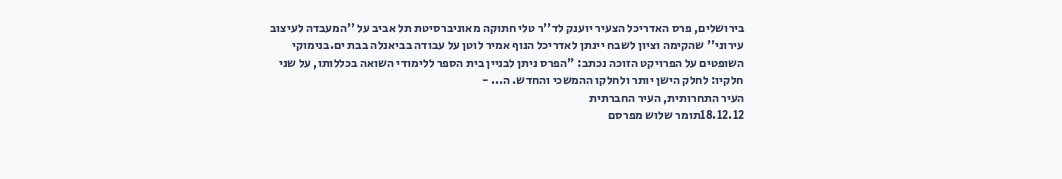בירושלים, פרס האדריכל הצעיר יוענק לד''ר טלי חתוקה מאוניברסיטת תל אביב על ''המעבדה לעיצוב עירוני'' שהקימה וציון לשבח יינתן לאדריכל הנוף אמיר לוטן על עבודה בביאנלה בבת ים.בנימוקי השופטים על הפרויקט הזוכה נכתב: "הפרס ניתן לבניין בית הספר ללימודי השואה בכללותו, על שני חלקיו: לחלק הישן יותר ולחלקו ההמשכי והחדש. ה... -
העיר התחרותית, העיר החברתית
18.12.12תומר שלוש מפרסם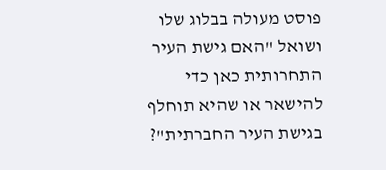פוסט מעולה בבלוג שלו ושואל "האם גישת העיר התחרותית כאן כדי להישאר או שהיא תוחלף בגישת העיר החברתית"?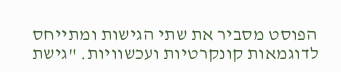הפוסט מסביר את שתי הגישות ומתייחס לדוגמאות קונקרטיות ועכשוויות. "גישת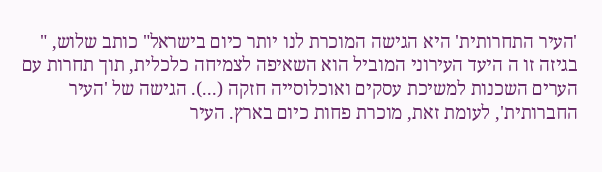'העיר התחרותית' היא הגישה המוכרת לנו יותר כיום בישראל" כותב שלוש, " בגיזה זו ה היעד העירוני המוביל הוא השאיפה לצמיחה כלכלית, תוך תחרות עם הערים השכנות למשיכת עסקים ואוכלוסייה חזקה (...). הגישה של 'העיר החברותית', לעומת זאת, מוכרת פחות כיום בארץ. העיר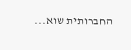החברותית שוא...